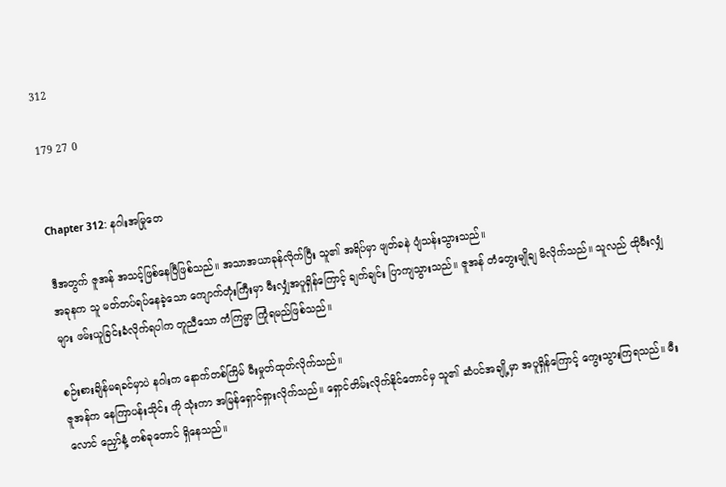312

179 27 0


Chapter 312: နဂါးအမြုတေ

ဒီအတွက် ဇူအန် အသင့်ဖြစ်နေပြီဖြစ်သည်။ အသာအယာခုန်လိုက်ပြီး သူ၏ အရိပ်မှာ ဖျတ်ခနဲ ပျံသန်းသွားသည်။
အခုနက သူ မတ်တပ်ရပ်နေခဲ့သော ကျောက်တုံးကြီးမှာ မီးလျှံအပူရှိန်ကြောင့် ချက်ချင်း ပြာကျသွားသည်။ ဇူအန် တံတွေးမျိုချ မိလိုက်သည်။ သူလည် ထိုမီးလျှံများ ဖမ်းယူခြင်းခံလိုက်ရပါက တူညီသော ကံကြမ္မာ ကြုံရမည်ဖြစ်သည်။

စဉ်းစားချိန်မရခင်မှာပဲ နဂါးက နောက်တစ်ကြိမ် မီးမှုတ်ထုတ်လိုက်သည်။
ဇူအန်က နေကြာပန်းသိုင်း ကို သုံးကာ အမြန်ရှောင်ရှားလိုက်သည်။ ရှောင်တိမ်းလိုက်နိုင်တောင်မှ သူ၏ ဆံပင်အချို့မှာ အပူရှိန်ကြောင့် ကွေးသွားကြရသည်။ မီးလောင် ညှော်နံ့ တစ်ခုတောင် ရှိနေသည်။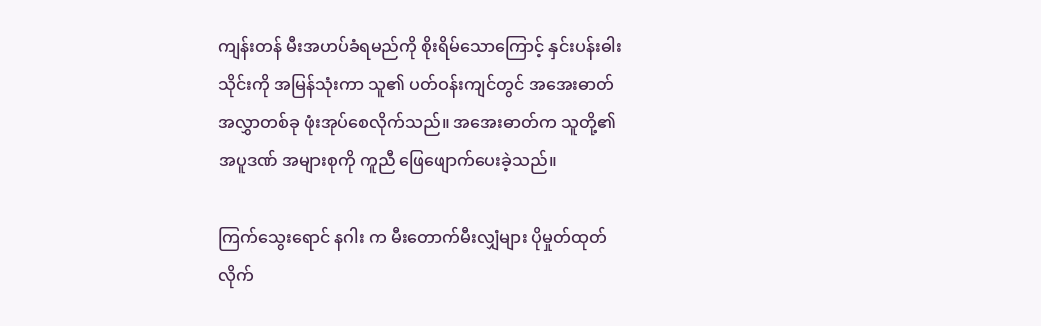ကျန်းတန် မီးအဟပ်ခံရမည်ကို စိုးရိမ်သောကြောင့် နှင်းပန်းဓါးသိုင်းကို အမြန်သုံးကာ သူ၏ ပတ်ဝန်းကျင်တွင် အအေးဓာတ် အလွှာတစ်ခု ဖုံးအုပ်စေလိုက်သည်။ အအေးဓာတ်က သူတို့၏ အပူဒဏ် အများစုကို ကူညီ ဖြေဖျောက်ပေးခဲ့သည်။

ကြက်သွေးရောင် နဂါး က မီးတောက်မီးလျှံများ ပိုမှုတ်ထုတ်လိုက်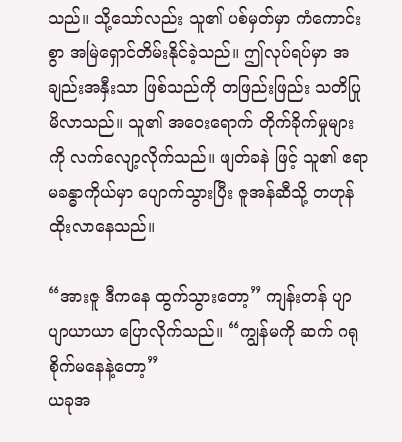သည်။ သို့သော်လည်း သူ၏ ပစ်မှတ်မှာ ကံကောင်းစွာ အမြဲရှောင်တိမ်းနိုင်ခဲ့သည်။ ဤလုပ်ရပ်မှာ အချည်းအနှီးသာ ဖြစ်သည်ကို တဖြည်းဖြည်း သတိပြုမိလာသည်။ သူ၏ အဝေးရောက် တိုက်ခိုက်မှုများကို လက်လျော့လိုက်သည်။ ဖျတ်ခနဲ ဖြင့် သူ၏ ဧရာမခန္ဓာကိုယ်မှာ ပျောက်သွားပြီး ဇူအန်ဆီသို့ တဟုန်ထိုးလာနေသည်။

“အားဇူ ဒီကနေ ထွက်သွားတော့” ကျန်းတန် ပျာပျာယာယာ ပြောလိုက်သည်။ “ကျွန်မကို ဆက် ဂရုစိုက်မနေနဲ့တော့”
ယခုအ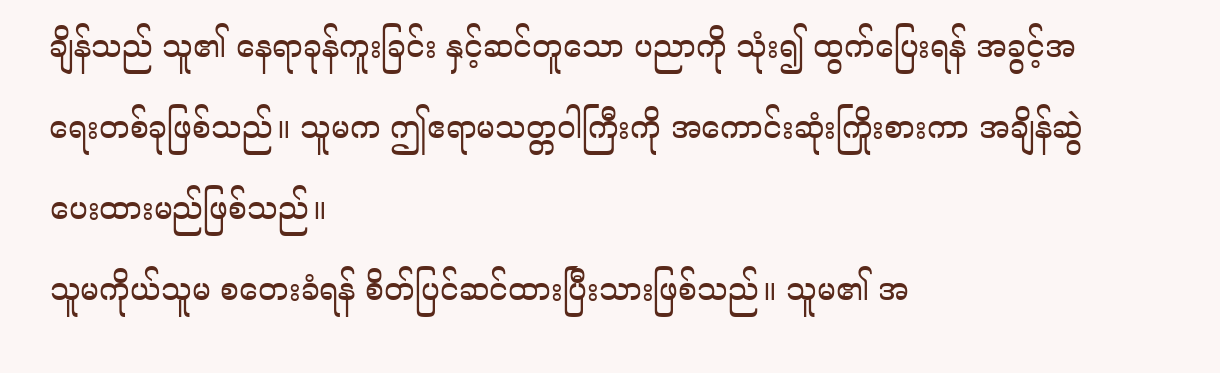ချိန်သည် သူ၏ နေရာခုန်ကူးခြင်း နှင့်ဆင်တူသော ပညာကို သုံး၍ ထွက်ပြေးရန် အခွင့်အရေးတစ်ခုဖြစ်သည်။ သူမက ဤဧရာမသတ္တဝါကြီးကို အကောင်းဆုံးကြိုးစားကာ အချိန်ဆွဲပေးထားမည်ဖြစ်သည်။
သူမကိုယ်သူမ စတေးခံရန် စိတ်ပြင်ဆင်ထားပြီးသားဖြစ်သည်။ သူမ၏ အ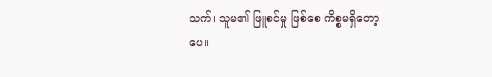သက်၊ သူမ၏ ဖြူစင်မှု ဖြစ်စေ ကိစ္စမရှိတော့ပေ။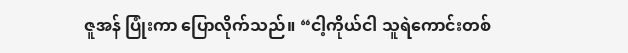ဇူအန် ပြုံးကာ ပြောလိုက်သည်။ “ငါ့ကိုယ်ငါ သူရဲကောင်းတစ်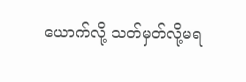ယောက်လို့ သတ်မှတ်လို့မရ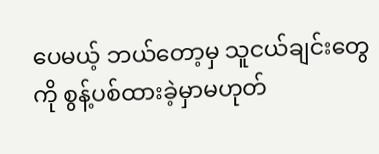ပေမယ့် ဘယ်တော့မှ သူငယ်ချင်းတွေကို စွန့်ပစ်ထားခဲ့မှာမဟုတ်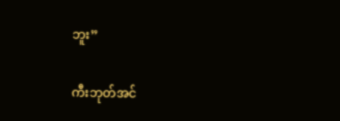ဘူး”

ကီးဘုတ်အင်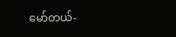မော်တယ်-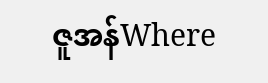ဇူအန်Where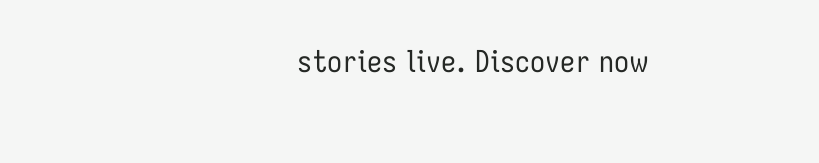stories live. Discover now